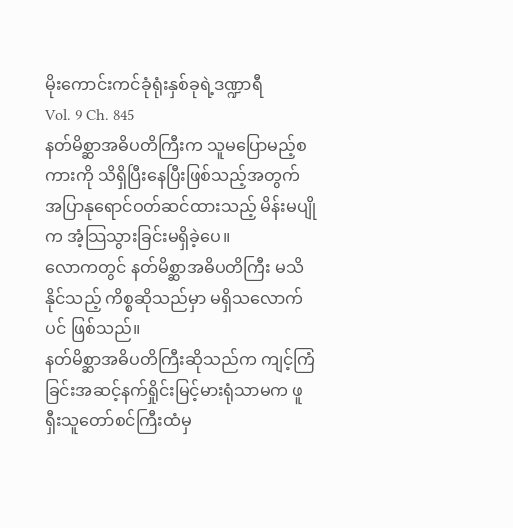မိုးကောင်းကင်ခုံရုံးနှစ်ခုရဲ့ဒဏ္ဍာရီ
Vol. 9 Ch. 845
နတ်မိစ္ဆာအဓိပတိကြီးက သူမပြောမည့်စကားကို သိရှိပြီးနေပြီးဖြစ်သည့်အတွက် အပြာနုရောင်ဝတ်ဆင်ထားသည့် မိန်းမပျိုက အံ့သြသွားခြင်းမရှိခဲ့ပေ။
လောကတွင် နတ်မိစ္ဆာအဓိပတိကြီး မသိနိုင်သည့် ကိစ္စဆိုသည်မှာ မရှိသလောက်ပင် ဖြစ်သည်။
နတ်မိစ္ဆာအဓိပတိကြီးဆိုသည်က ကျင့်ကြံခြင်းအဆင့်နက်ရှိုင်းမြင့်မားရုံသာမက ဖူရှီးသူတော်စင်ကြီးထံမှ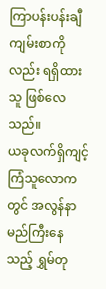ကြာပန်းပန်းချီကျမ်းစာကိုလည်း ရရှိထားသူ ဖြစ်လေသည်။
ယခုလက်ရှိကျင့်ကြံသူလောကတွင် အလွန်နာမည်ကြီးနေသည့် ရွှမ်တု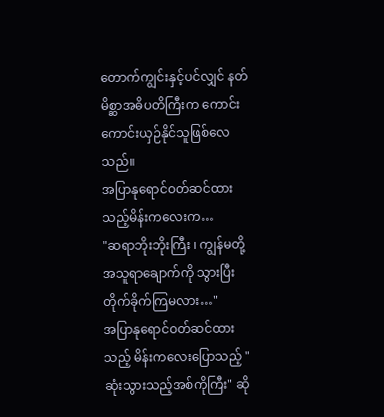တောက်ကျွင်းနှင့်ပင်လျှင် နတ်မိစ္ဆာအဓိပတိကြီးက ကောင်းကောင်းယှဉ်နိုင်သူဖြစ်လေသည်။
အပြာနုရောင်ဝတ်ဆင်ထားသည့်မိန်းကလေးက…
"ဆရာဘိုးဘိုးကြီး ၊ ကျွန်မတို့ အသူရာချောက်ကို သွားပြီးတိုက်ခိုက်ကြမလား…"
အပြာနုရောင်ဝတ်ဆင်ထားသည့် မိန်းကလေးပြောသည့် "ဆုံးသွားသည့်အစ်ကိုကြီး" ဆို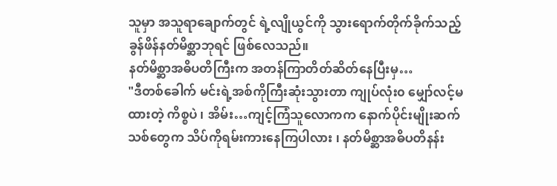သူမှာ အသူရာချောက်တွင် ရဲ့လျိုယွင်ကို သွားရောက်တိုက်ခိုက်သည့် ခွန်ဖိန်နတ်မိစ္ဆာဘုရင် ဖြစ်လေသည်။
နတ်မိစ္ဆာအဓိပတိကြီးက အတန်ကြာတိတ်ဆိတ်နေပြီးမှ…
"ဒီတစ်ခေါက် မင်းရဲ့အစ်ကိုကြီးဆုံးသွားတာ ကျုပ်လုံး၀ မျှော်လင့်မထားတဲ့ ကိစ္စပဲ ၊ အိမ်း…ကျင့်ကြံသူလောကက နောက်ပိုင်းမျိုးဆက်သစ်တွေက သိပ်ကိုရမ်းကားနေကြပါလား ၊ နတ်မိစ္ဆာအဓိပတိနန်း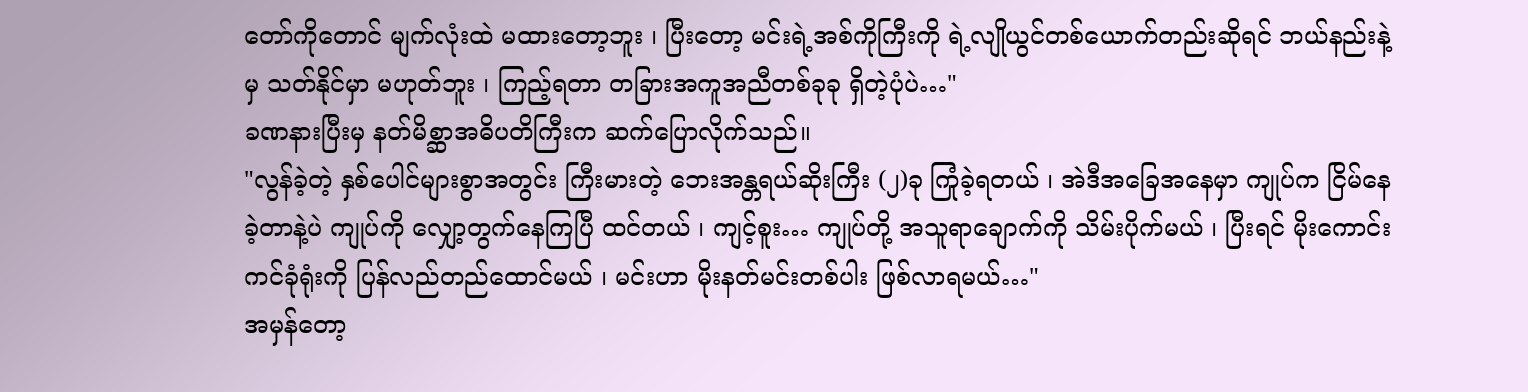တော်ကိုတောင် မျက်လုံးထဲ မထားတော့ဘူး ၊ ပြီးတော့ မင်းရဲ့အစ်ကိုကြီးကို ရဲ့လျိုယွင်တစ်ယောက်တည်းဆိုရင် ဘယ်နည်းနဲ့မှ သတ်နိုင်မှာ မဟုတ်ဘူး ၊ ကြည့်ရတာ တခြားအကူအညီတစ်ခုခု ရှိတဲ့ပုံပဲ…"
ခဏနားပြီးမှ နတ်မိစ္ဆာအဓိပတိကြီးက ဆက်ပြောလိုက်သည်။
"လွန်ခဲ့တဲ့ နှစ်ပေါင်များစွာအတွင်း ကြီးမားတဲ့ ဘေးအန္တရယ်ဆိုးကြီး (၂)ခု ကြုံခဲ့ရတယ် ၊ အဲဒီအခြေအနေမှာ ကျုပ်က ငြိမ်နေခဲ့တာနဲ့ပဲ ကျုပ်ကို လျှော့တွက်နေကြပြီ ထင်တယ် ၊ ကျင့်စူး… ကျုပ်တို့ အသူရာချောက်ကို သိမ်းပိုက်မယ် ၊ ပြီးရင် မိုးကောင်းကင်ခုံရုံးကို ပြန်လည်တည်ထောင်မယ် ၊ မင်းဟာ မိုးနတ်မင်းတစ်ပါး ဖြစ်လာရမယ်…"
အမှန်တော့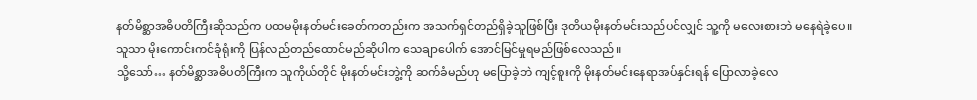နတ်မိစ္ဆာအဓိပတိကြီးဆိုသည်က ပထမမိုးနတ်မင်းခေတ်ကတည်းက အသက်ရှင်တည်ရှိခဲ့သူဖြစ်ပြီး ဒုတိယမိုးနတ်မင်းသည်ပင်လျှင် သူ့ကို မလေးစားဘဲ မနေရဲခဲ့ပေ။
သူသာ မိုးကောင်းကင်ခုံရုံးကို ပြန်လည်တည်ထောင်မည်ဆိုပါက သေချာပေါက် အောင်မြင်မှုရမည်ဖြစ်လေသည်။
သို့သော်… နတ်မိစ္ဆာအဓိပတိကြီးက သူကိုယ်တိုင် မိုးနတ်မင်းဘွဲ့ကို ဆက်ခံမည်ဟု မပြောခဲ့ဘဲ ကျင့်စူးကို မိုးနတ်မင်းနေရာအပ်နှင်းရန် ပြောလာခဲ့လေ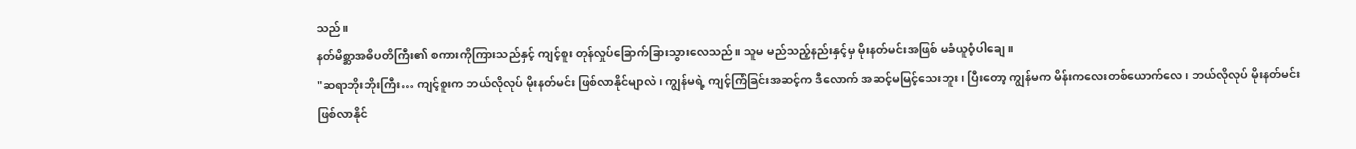သည်။
နတ်မိစ္ဆာအဓိပတိကြီး၏ စကားကိုကြားသည်နှင့် ကျင့်စူး တုန်လှုပ်ခြောက်ခြားသွားလေသည်။ သူမ မည်သည့်နည်းနှင့်မှ မိုးနတ်မင်းအဖြစ် မခံယူဝံ့ပါချေ။
"ဆရာဘိုးဘိုးကြီး… ကျင့်စူးက ဘယ်လိုလုပ် မိုးနတ်မင်း ဖြစ်လာနိုင်မျာလဲ ၊ ကျွန်မရဲ့ ကျင့်ကြံခြင်းအဆင့်က ဒီလောက် အဆင့်မမြင့်သေးဘူး ၊ ပြီးတော့ ကျွန်မက မိန်းကလေးတစ်ယောက်လေ ၊ ဘယ်လိုလုပ် မိုးနတ်မင်း ဖြစ်လာနိုင်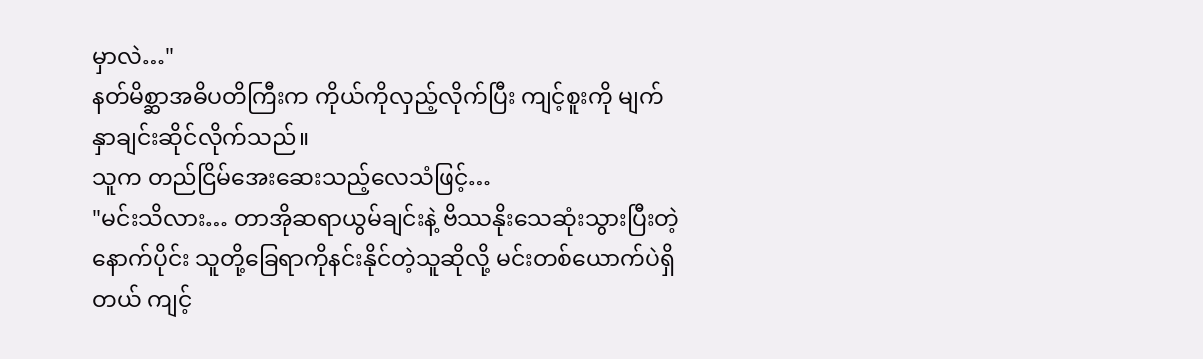မှာလဲ…"
နတ်မိစ္ဆာအဓိပတိကြီးက ကိုယ်ကိုလှည့်လိုက်ပြီး ကျင့်စူးကို မျက်နှာချင်းဆိုင်လိုက်သည်။
သူက တည်ငြိမ်အေးဆေးသည့်လေသံဖြင့်…
"မင်းသိလား… တာအိုဆရာယွမ်ချင်းနဲ့ ဗိဿနိုးသေဆုံးသွားပြီးတဲ့နောက်ပိုင်း သူတို့ခြေရာကိုနင်းနိုင်တဲ့သူဆိုလို့ မင်းတစ်ယောက်ပဲရှိတယ် ကျင့်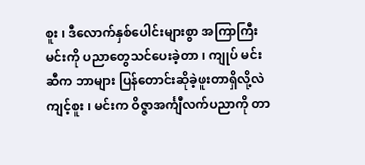စူး ၊ ဒီလောက်နှစ်ပေါင်းများစွာ အကြာကြီး မင်းကို ပညာတွေသင်ပေးခဲ့တာ ၊ ကျုပ် မင်းဆီက ဘာများ ပြန်တောင်းဆိုခဲ့ဖူးတာရှိလို့လဲ ကျင့်စူး ၊ မင်းက ဝိဇ္ဇာအင်္ကျီလက်ပညာကို တာ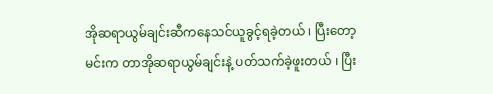အိုဆရာယွမ်ချင်းဆီကနေသင်ယူခွင့်ရခဲ့တယ် ၊ ပြီးတော့ မင်းက တာအိုဆရာယွမ်ချင်းနဲ့ ပတ်သက်ခဲ့ဖူးတယ် ၊ ပြီး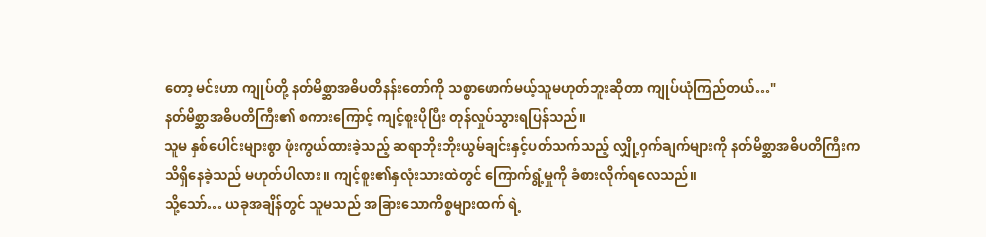တော့ မင်းဟာ ကျုပ်တို့ နတ်မိစ္ဆာအဓိပတိနန်းတော်ကို သစ္စာဖောက်မယ့်သူမဟုတ်ဘူးဆိုတာ ကျုပ်ယုံကြည်တယ်…"
နတ်မိစ္ဆာအဓိပတိကြီး၏ စကားကြောင့် ကျင့်စူးပိုပြီး တုန်လှုပ်သွားရပြန်သည်။
သူမ နှစ်ပေါင်းများစွာ ဖုံးကွယ်ထားခဲ့သည့် ဆရာဘိုးဘိုးယွမ်ချင်းနှင့်ပတ်သက်သည့် လျှို့ဝှက်ချက်များကို နတ်မိစ္ဆာအဓိပတိကြီးက သိရှိနေခဲ့သည် မဟုတ်ပါလား။ ကျင့်စူး၏နှလုံးသားထဲတွင် ကြောက်ရွံ့မှုကို ခံစားလိုက်ရလေသည်။
သို့သော်… ယခုအချိန်တွင် သူမသည် အခြားသောကိစ္စများထက် ရဲ့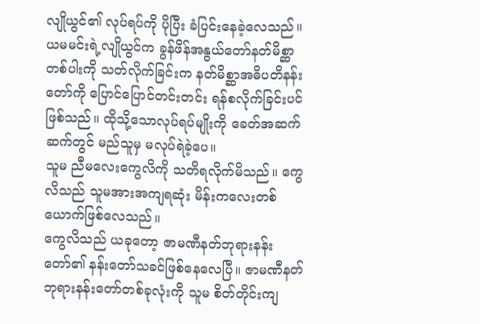လျိုယွင်၏ လုပ်ရပ်ကို ပိုပြီး ခံပြင်းနေခဲ့လေသည်။
ယမမင်းရဲ့လျိုယွင်က ခွန်ဖိန်အနွယ်တော်နတ်မိစ္ဆာတစ်ပါးကို သတ်လိုက်ခြင်းက နတ်မိစ္ဆာအဓိပတိနန်းတော်ကို ပြောင်ပြောင်တင်းတင်း ရန်စလိုက်ခြင်းပင် ဖြစ်သည်။ ထိုသို့သောလုပ်ရပ်မျိုးကို ခေတ်အဆက်ဆက်တွင် မည်သူမှ မလုပ်ရဲခဲ့ပေ။
သူမ ညီမလေးကွေလိကို သတိရလိုက်မိသည်။ ကွေလိသည် သူမအားအကျရဆုံး မိန်းကလေးတစ်ယောက်ဖြစ်လေသည်။
ကွေလိသည် ယခုတော့ ဇာမဏီနတ်ဘုရားနန်းတော်၏ နန်းတော်သခင်ဖြစ်နေလေပြီ။ ဇာမဏီနတ်ဘုရားနန်းတော်တစ်ခုလုံးကို သူမ စိတ်တိုင်းကျ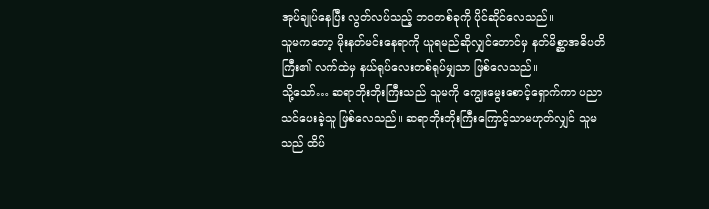အုပ်ချုပ်နေပြီး လွတ်လပ်သည့် ဘဝတစ်ခုကို ပိုင်ဆိုင်လေသည်။
သူမကတော့ မိုးနတ်မင်းနေရာကို ယူရမည်ဆိုလျှင်တောင်မှ နတ်မိစ္ဆာအဓိပတိကြီး၏ လက်ထဲမှ နယ်ရုပ်လေးတစ်ရုပ်မျှသာ ဖြစ်လေသည်။
သို့သော်… ဆရာဘိုးဘိုးကြီးသည် သူမကို ကျွေးမွေးစောင့်ရှောက်ကာ ပညာသင်ပေးခဲ့သူ ဖြစ်လေသည်။ ဆရာဘိုးဘိုးကြီးကြောင့်သာမဟုတ်လျှင် သူမသည် ထိပ်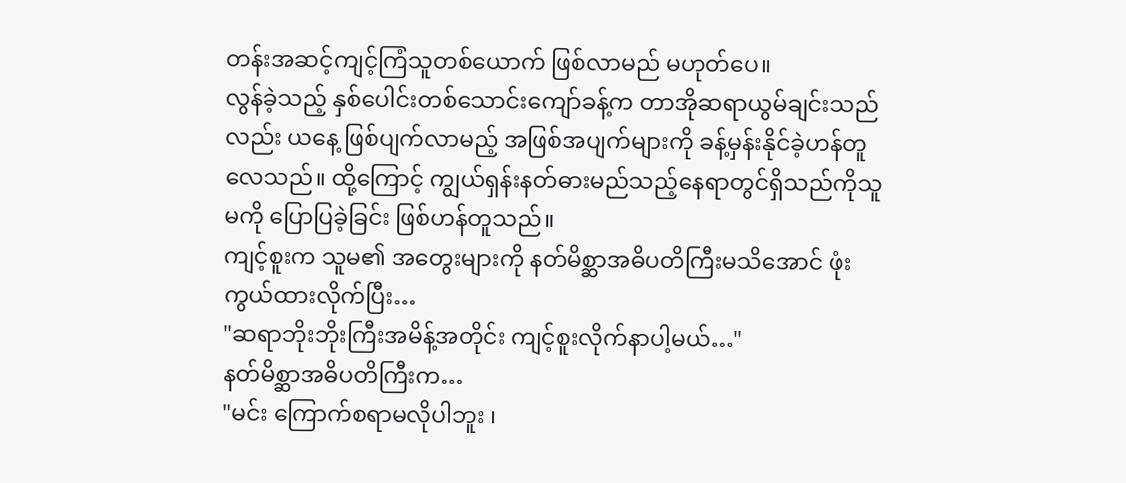တန်းအဆင့်ကျင့်ကြံသူတစ်ယောက် ဖြစ်လာမည် မဟုတ်ပေ။
လွန်ခဲ့သည့် နှစ်ပေါင်းတစ်သောင်းကျော်ခန့်က တာအိုဆရာယွမ်ချင်းသည်လည်း ယနေ့ ဖြစ်ပျက်လာမည့် အဖြစ်အပျက်များကို ခန့်မှန်းနိုင်ခဲ့ဟန်တူလေသည်။ ထို့ကြောင့် ကျွယ်ရှန်းနတ်ဓားမည်သည့်နေရာတွင်ရှိသည်ကိုသူမကို ပြောပြခဲ့ခြင်း ဖြစ်ဟန်တူသည်။
ကျင့်စူးက သူမ၏ အတွေးများကို နတ်မိစ္ဆာအဓိပတိကြီးမသိအောင် ဖုံးကွယ်ထားလိုက်ပြီး…
"ဆရာဘိုးဘိုးကြီးအမိန့်အတိုင်း ကျင့်စူးလိုက်နာပါ့မယ်…"
နတ်မိစ္ဆာအဓိပတိကြီးက…
"မင်း ကြောက်စရာမလိုပါဘူး ၊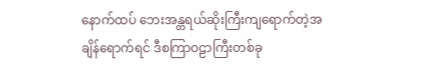နောက်ထပ် ဘေးအန္တရယ်ဆိုးကြီးကျရောက်တဲ့အချိန်ရောက်ရင် ဒီစကြာဝဠာကြီးတစ်ခု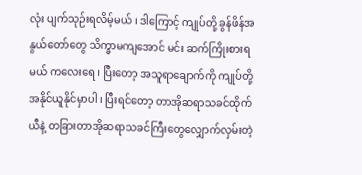လုံး ပျက်သုဉ်းရလိမ့်မယ် ၊ ဒါကြောင့် ကျုပ်တို့ ခွန်ဖိန်အနွယ်တော်တွေ သိက္ခာမကျအောင် မင်း ဆက်ကြိုးစားရမယ် ကလေးရေ ၊ ပြီးတော့ အသူရာချောက်ကို ကျုပ်တို့ အနိုင်ယူနိုင်မှာပါ ၊ ပြီးရင်တော့ တာအိုဆရာသခင်ထိုက်ယီနဲ့ တခြားတာအိုဆရာသခင်ကြီးတွေလျှောက်လှမ်းတဲ့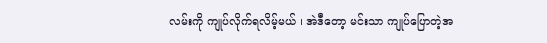လမ်းကို ကျုပ်လိုက်ရလိမ့်မယ် ၊ အဲဒီတော့ မင်းသာ ကျုပ်ပြောတဲ့အ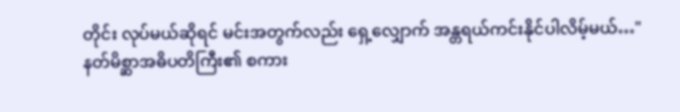တိုင်း လုပ်မယ်ဆိုရင် မင်းအတွက်လည်း ရှေ့လျှောက် အန္တရယ်ကင်းနိုင်ပါလိမ့်မယ်…"
နတ်မိစ္ဆာအဓိပတိကြီး၏ စကား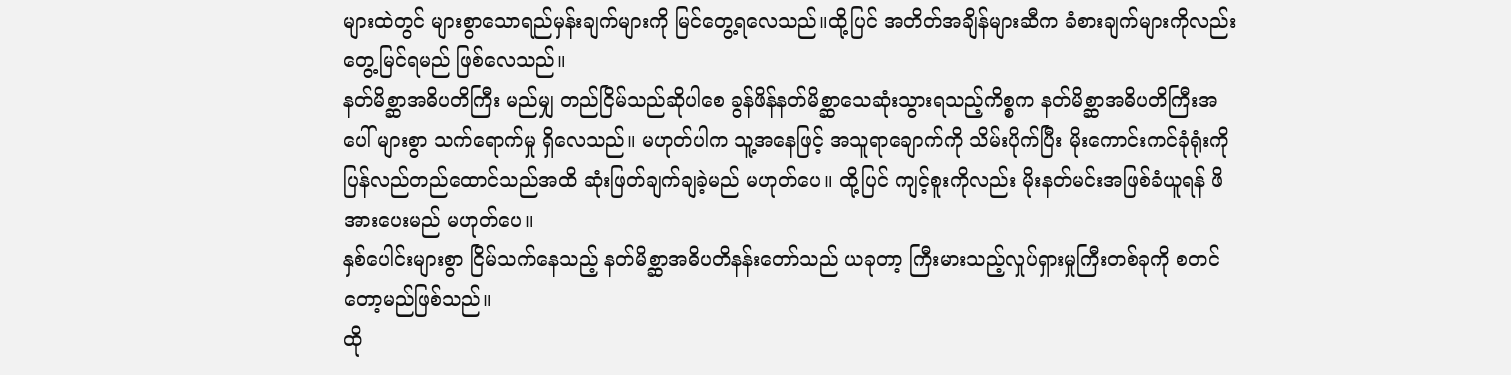များထဲတွင် များစွာသောရည်မှန်းချက်များကို မြင်တွေ့ရလေသည်။ထို့ပြင် အတိတ်အချိန်များဆီက ခံစားချက်များကိုလည်း တွေ့မြင်ရမည် ဖြစ်လေသည်။
နတ်မိစ္ဆာအဓိပတိကြီး မည်မျှ တည်ငြိမ်သည်ဆိုပါစေ ခွန်ဖိန်နတ်မိစ္ဆာသေဆုံးသွားရသည့်ကိစ္စက နတ်မိစ္ဆာအဓိပတိကြီးအပေါ် များစွာ သက်ရောက်မှု ရှိလေသည်။ မဟုတ်ပါက သူ့အနေဖြင့် အသူရာချောက်ကို သိမ်းပိုက်ပြီး မိုးကောင်းကင်ခုံရုံးကို ပြန်လည်တည်ထောင်သည်အထိ ဆုံးဖြတ်ချက်ချခဲ့မည် မဟုတ်ပေ။ ထို့ပြင် ကျင့်စူးကိုလည်း မိုးနတ်မင်းအဖြစ်ခံယူရန် ဖိအားပေးမည် မဟုတ်ပေ။
နှစ်ပေါင်းများစွာ ငြိမ်သက်နေသည့် နတ်မိစ္ဆာအဓိပတိနန်းတော်သည် ယခုတာ့ ကြီးမားသည့်လှုပ်ရှားမှုကြီးတစ်ခုကို စတင်တော့မည်ဖြစ်သည်။
ထို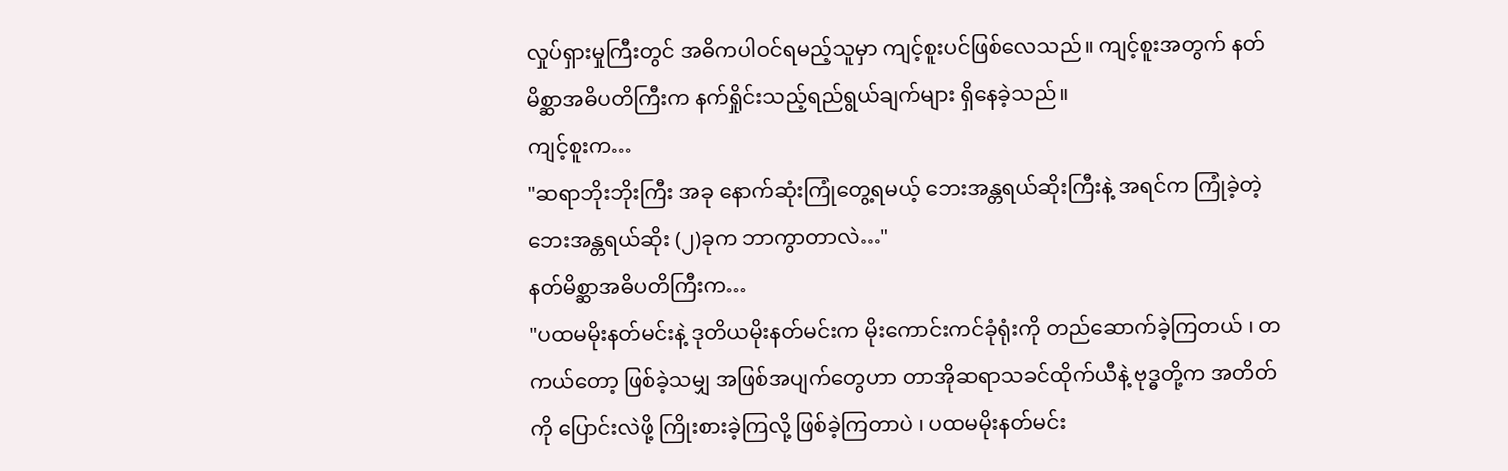လှုပ်ရှားမှုကြီးတွင် အဓိကပါဝင်ရမည့်သူမှာ ကျင့်စူးပင်ဖြစ်လေသည်။ ကျင့်စူးအတွက် နတ်မိစ္ဆာအဓိပတိကြီးက နက်ရှိုင်းသည့်ရည်ရွယ်ချက်များ ရှိနေခဲ့သည်။
ကျင့်စူးက…
"ဆရာဘိုးဘိုးကြီး အခု နောက်ဆုံးကြုံတွေ့ရမယ့် ဘေးအန္တရယ်ဆိုးကြီးနဲ့ အရင်က ကြုံခဲ့တဲ့ ဘေးအန္တရယ်ဆိုး (၂)ခုက ဘာကွာတာလဲ…"
နတ်မိစ္ဆာအဓိပတိကြီးက…
"ပထမမိုးနတ်မင်းနဲ့ ဒုတိယမိုးနတ်မင်းက မိုးကောင်းကင်ခုံရုံးကို တည်ဆောက်ခဲ့ကြတယ် ၊ တကယ်တော့ ဖြစ်ခဲ့သမျှ အဖြစ်အပျက်တွေဟာ တာအိုဆရာသခင်ထိုက်ယီနဲ့ ဗုဒ္ဓတို့က အတိတ်ကို ပြောင်းလဲဖို့ ကြိုးစားခဲ့ကြလို့ ဖြစ်ခဲ့ကြတာပဲ ၊ ပထမမိုးနတ်မင်း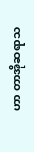ဟာ တာအိုဆရာသ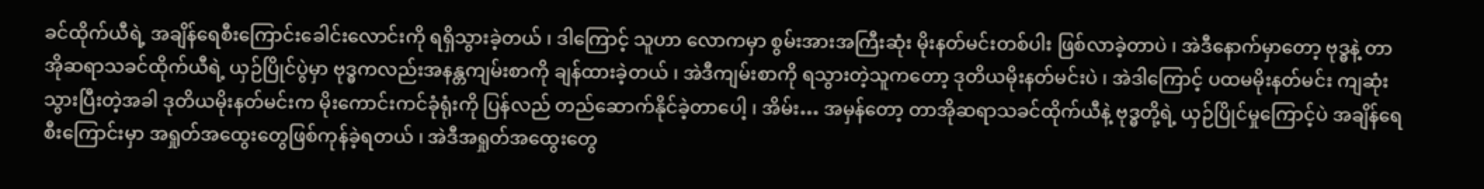ခင်ထိုက်ယီရဲ့ အချိန်ရေစီးကြောင်းခေါင်းလောင်းကို ရရှိသွားခဲ့တယ် ၊ ဒါကြောင့် သူဟာ လောကမှာ စွမ်းအားအကြီးဆုံး မိုးနတ်မင်းတစ်ပါး ဖြစ်လာခဲ့တာပဲ ၊ အဲဒီနောက်မှာတော့ ဗုဒ္ဓနဲ့ တာအိုဆရာသခင်ထိုက်ယီရဲ့ ယှဉ်ပြိုင်ပွဲမှာ ဗုဒ္ဓကလည်းအနန္တကျမ်းစာကို ချန်ထားခဲ့တယ် ၊ အဲဒီကျမ်းစာကို ရသွားတဲ့သူကတော့ ဒုတိယမိုးနတ်မင်းပဲ ၊ အဲဒါကြောင့် ပထမမိုးနတ်မင်း ကျဆုံးသွားပြီးတဲ့အခါ ဒုတိယမိုးနတ်မင်းက မိုးကောင်းကင်ခုံရုံးကို ပြန်လည် တည်ဆောက်နိုင်ခဲ့တာပေါ့ ၊ အိမ်း… အမှန်တော့ တာအိုဆရာသခင်ထိုက်ယီနဲ့ ဗုဒ္ဓတို့ရဲ့ ယှဉ်ပြိုင်မှုကြောင့်ပဲ အချိန်ရေစီးကြောင်းမှာ အရှုတ်အထွေးတွေဖြစ်ကုန်ခဲ့ရတယ် ၊ အဲဒီအရှုတ်အထွေးတွေ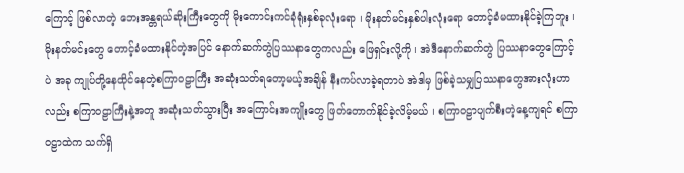ကြောင့် ဖြစ်လာတဲ့ ဘေးအန္တရယ်ဆိုးကြီးတွေကို မိုးကောင်းကင်ခုံရုံးနှစ်ခုလုံးရော ၊ မိုးနတ်မင်းနှစ်ပါးလုံးရော တောင့်ခံမထားနိုင်ခဲ့ကြဘူး ၊ မိုးနတ်မင်းတွေ တောင့်ခံမထားနိုင်တဲ့အပြင် နောက်ဆက်တွဲပြဿနာတွေကလည်း ဖြေရှင်းလို့ကို ၊ အဲဒီနောက်ဆက်တွဲ ပြဿနာတွေကြောင့်ပဲ အခု ကျုပ်တို့နေထိုင်နေတဲ့စကြာဝဠာကြီး အဆုံးသတ်ရတော့မယ့်အချိန် နီးကပ်လာခဲ့ရတာပဲ အဲဒါမှ ဖြစ်ခဲ့သမျှပြဿနာတွေအားလုံးဟာလည်း စကြာဝဠာကြီးနဲ့အတူ အဆုံးသတ်သွားပြီး အကြောင်းအကျိုးတွေ ဖြတ်တောက်နိုင်ခဲ့လိမ့်မယ် ၊ စကြာဝဠာပျက်စီးတဲ့နေ့ကျရင် စကြာဝဠာထဲက သက်ရှိ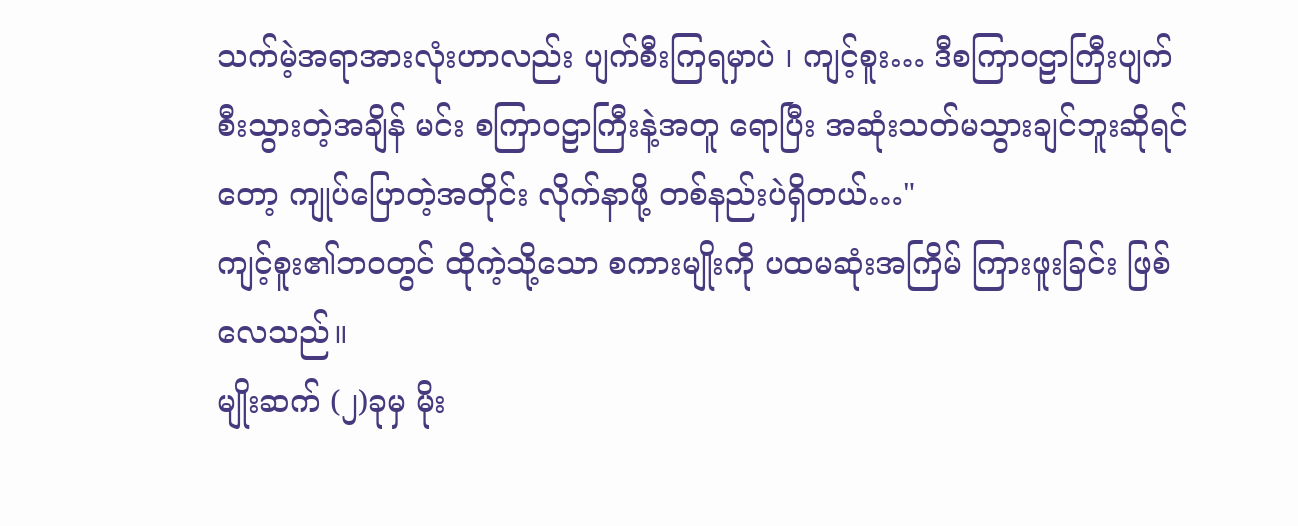သက်မဲ့အရာအားလုံးဟာလည်း ပျက်စီးကြရမှာပဲ ၊ ကျင့်စူး… ဒီစကြာဝဠာကြီးပျက်စီးသွားတဲ့အချိန် မင်း စကြာဝဠာကြီးနဲ့အတူ ရောပြီး အဆုံးသတ်မသွားချင်ဘူးဆိုရင်တော့ ကျုပ်ပြောတဲ့အတိုင်း လိုက်နာဖို့ တစ်နည်းပဲရှိတယ်…"
ကျင့်စူး၏ဘဝတွင် ထိုကဲ့သို့သော စကားမျိုးကို ပထမဆုံးအကြိမ် ကြားဖူးခြင်း ဖြစ်လေသည်။
မျိုးဆက် (၂)ခုမှ မိုး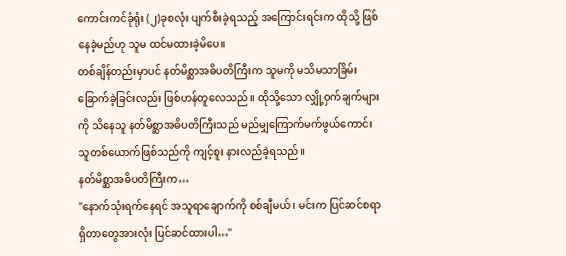ကောင်းကင်ခုံရုံး (၂)ခုစလုံး ပျက်စီးခဲ့ရသည့် အကြောင်းရင်းက ထိုသို့ ဖြစ်နေခဲ့မည်ဟု သူမ ထင်မထားခဲ့မိပေ။
တစ်ချိန်တည်းမှာပင် နတ်မိစ္ဆာအဓိပတိကြီးက သူမကို မသိမသာခြိမ်းခြောက်ခဲ့ခြင်းလည်း ဖြစ်ဟန်တူလေသည်။ ထိုသို့သော လျှို့ဝှက်ချက်များကို သိနေသူ နတ်မိစ္ဆာအဓိပတိကြီးသည် မည်မျှကြောက်မက်ဖွယ်ကောင်းသူတစ်ယောက်ဖြစ်သည်ကို ကျင့်စူး နားလည်ခဲ့ရသည်။
နတ်မိစ္ဆာအဓိပတိကြီးက…
"နောက်သုံးရက်နေရင် အသူရာချောက်ကို စစ်ချီမယ် ၊ မင်းက ပြင်ဆင်စရာရှိတာတွေအားလုံး ပြင်ဆင်ထားပါ…"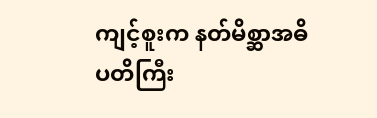ကျင့်စူးက နတ်မိစ္ဆာအဓိပတိကြီး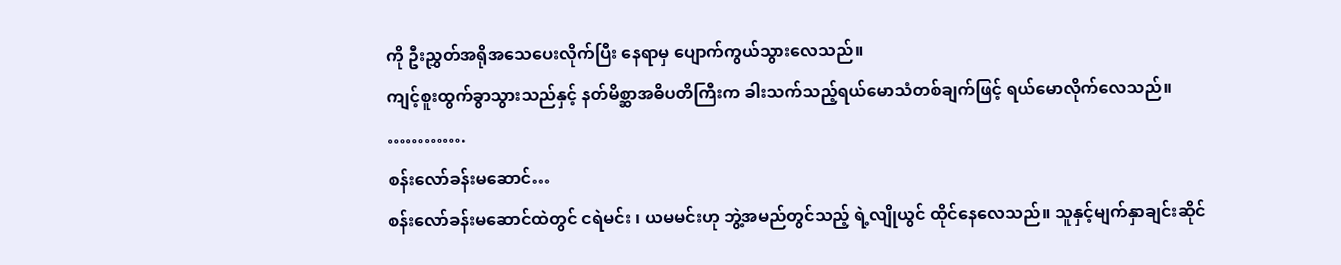ကို ဦးညွှတ်အရိုအသေပေးလိုက်ပြီး နေရာမှ ပျောက်ကွယ်သွားလေသည်။
ကျင့်စူးထွက်ခွာသွားသည်နှင့် နတ်မိစ္ဆာအဓိပတိကြီးက ခါးသက်သည့်ရယ်မောသံတစ်ချက်ဖြင့် ရယ်မောလိုက်လေသည်။
………….
စန်းလော်ခန်းမဆောင်…
စန်းလော်ခန်းမဆောင်ထဲတွင် ငရဲမင်း ၊ ယမမင်းဟု ဘွဲ့အမည်တွင်သည့် ရဲ့လျိုယွင် ထိုင်နေလေသည်။ သူနှင့်မျက်နှာချင်းဆိုင်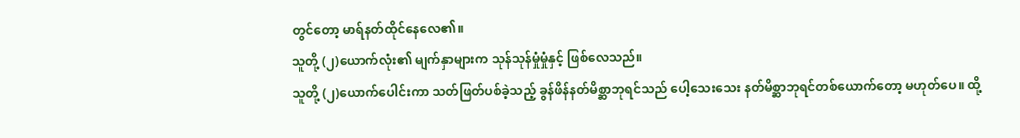တွင်တော့ မာရ်နတ်ထိုင်နေလေ၏။
သူတို့ (၂)ယောက်လုံး၏ မျက်နှာများက သုန်သုန်မှုံမှုံနှင့် ဖြစ်လေသည်။
သူတို့ (၂)ယောက်ပေါင်းကာ သတ်ဖြတ်ပစ်ခဲ့သည့် ခွန်ဖိန်နတ်မိစ္ဆာဘုရင်သည် ပေါ့သေးသေး နတ်မိစ္ဆာဘုရင်တစ်ယောက်တော့ မဟုတ်ပေ။ ထို့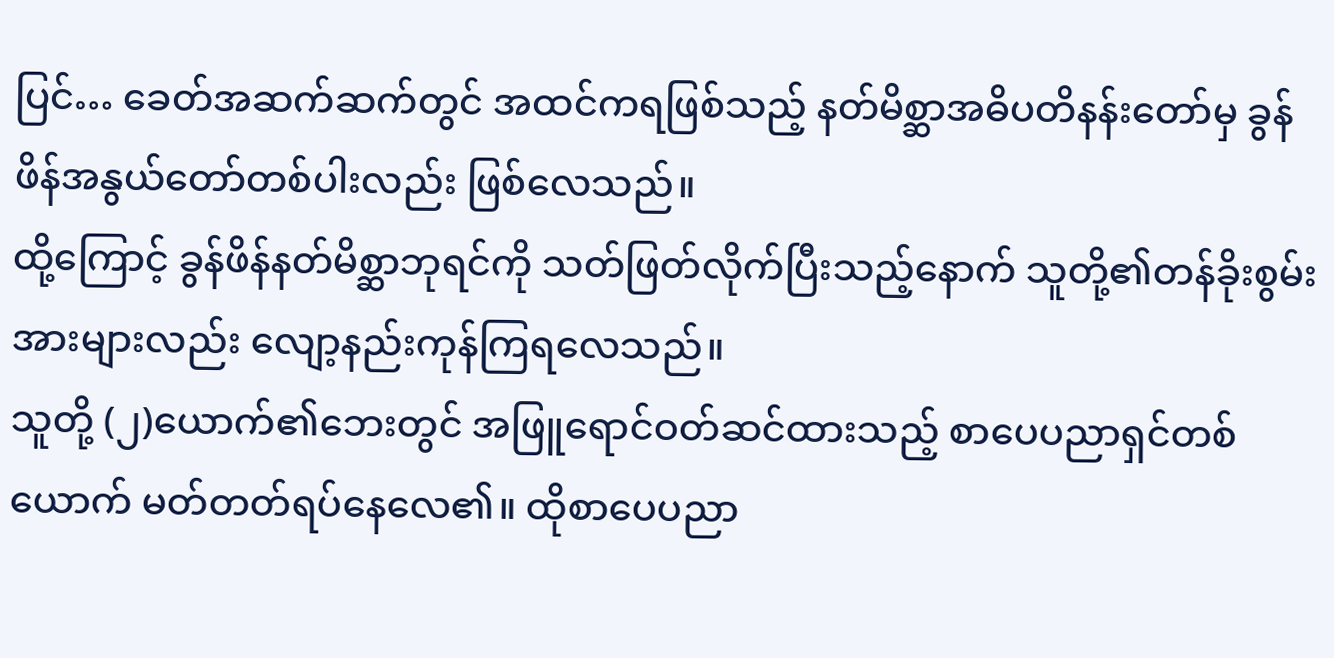ပြင်… ခေတ်အဆက်ဆက်တွင် အထင်ကရဖြစ်သည့် နတ်မိစ္ဆာအဓိပတိနန်းတော်မှ ခွန်ဖိန်အနွယ်တော်တစ်ပါးလည်း ဖြစ်လေသည်။
ထို့ကြောင့် ခွန်ဖိန်နတ်မိစ္ဆာဘုရင်ကို သတ်ဖြတ်လိုက်ပြီးသည့်နောက် သူတို့၏တန်ခိုးစွမ်းအားများလည်း လျော့နည်းကုန်ကြရလေသည်။
သူတို့ (၂)ယောက်၏ဘေးတွင် အဖြူရောင်ဝတ်ဆင်ထားသည့် စာပေပညာရှင်တစ်ယောက် မတ်တတ်ရပ်နေလေ၏။ ထိုစာပေပညာ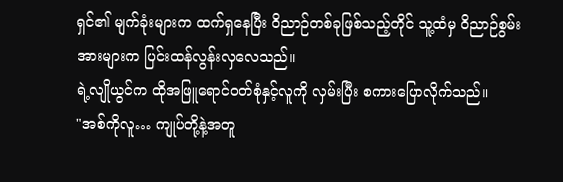ရှင်၏ မျက်ခုံးများက ထက်ရှနေပြီး ဝိညာဉ်တစ်ခုဖြစ်သည့်တိုင် သူ့ထံမှ ဝိညာဉ်စွမ်းအားများက ပြင်းထန်လွန်းလှလေသည်။
ရဲ့လျိုယွင်က ထိုအဖြူရောင်ဝတ်စုံနှင့်လူကို လှမ်းပြီး စကားပြောလိုက်သည်။
"အစ်ကိုလူ… ကျုပ်တို့နဲ့အတူ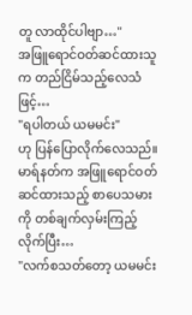တူ လာထိုင်ပါဗျာ…"
အဖြူရောင်ဝတ်ဆင်ထားသူက တည်ငြိမ်သည့်လေသံဖြင့်…
"ရပါတယ် ယမမင်း"
ဟု ပြန်ပြောလိုက်လေသည်။
မာရ်နတ်က အဖြူရောင်ဝတ်ဆင်ထားသည့် စာပေသမားကို တစ်ချက်လှမ်းကြည့်လိုက်ပြီး…
"လက်စသတ်တော့ ယမမင်း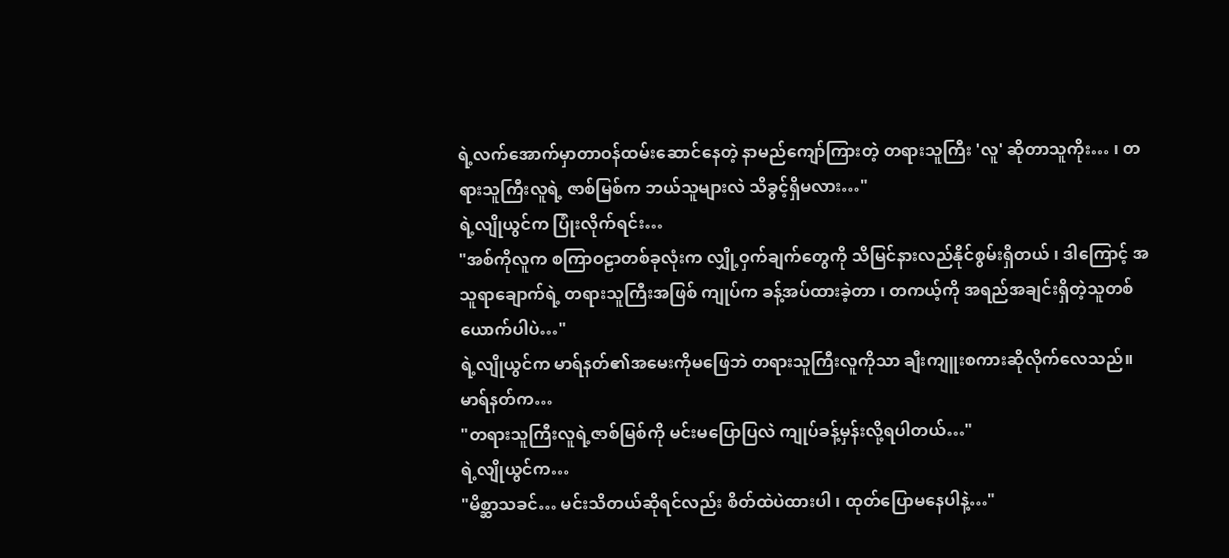ရဲ့လက်အောက်မှာတာဝန်ထမ်းဆောင်နေတဲ့ နာမည်ကျော်ကြားတဲ့ တရားသူကြီး 'လူ' ဆိုတာသူကိုး… ၊ တရားသူကြီးလူရဲ့ ဇာစ်မြစ်က ဘယ်သူများလဲ သိခွင့်ရှိမလား…"
ရဲ့လျိုယွင်က ပြုံးလိုက်ရင်း…
"အစ်ကိုလူက စကြာဝဠာတစ်ခုလုံးက လျှို့ဝှက်ချက်တွေကို သိမြင်နားလည်နိုင်စွမ်းရှိတယ် ၊ ဒါကြောင့် အသူရာချောက်ရဲ့ တရားသူကြီးအဖြစ် ကျုပ်က ခန့်အပ်ထားခဲ့တာ ၊ တကယ့်ကို အရည်အချင်းရှိတဲ့သူတစ်ယောက်ပါပဲ…"
ရဲ့လျိုယွင်က မာရ်နတ်၏အမေးကိုမဖြေဘဲ တရားသူကြီးလူကိုသာ ချီးကျူးစကားဆိုလိုက်လေသည်။
မာရ်နတ်က…
"တရားသူကြီးလူရဲ့ဇာစ်မြစ်ကို မင်းမပြောပြလဲ ကျုပ်ခန့်မှန်းလို့ရပါတယ်…"
ရဲ့လျိုယွင်က…
"မိစ္ဆာသခင်… မင်းသိတယ်ဆိုရင်လည်း စိတ်ထဲပဲထားပါ ၊ ထုတ်ပြောမနေပါနဲ့…"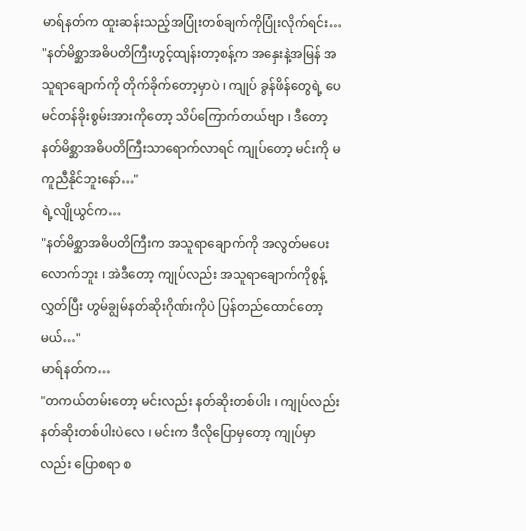မာရ်နတ်က ထူးဆန်းသည့်အပြုံးတစ်ချက်ကိုပြုံးလိုက်ရင်း…
"နတ်မိစ္ဆာအဓိပတိကြီးဟွင့်ထျန်းတာ့စန့်က အနှေးနဲ့အမြန် အသူရာချောက်ကို တိုက်ခိုက်တော့မှာပဲ ၊ ကျုပ် ခွန်ဖိန်တွေရဲ့ ပေမင်တန်ခိုးစွမ်းအားကိုတော့ သိပ်ကြောက်တယ်ဗျာ ၊ ဒီတော့ နတ်မိစ္ဆာအဓိပတိကြီးသာရောက်လာရင် ကျုပ်တော့ မင်းကို မကူညီနိုင်ဘူးနော်…"
ရဲ့လျိုယွင်က…
"နတ်မိစ္ဆာအဓိပတိကြီးက အသူရာချောက်ကို အလွတ်မပေးလောက်ဘူး ၊ အဲဒီတော့ ကျုပ်လည်း အသူရာချောက်ကိုစွန့်လွှတ်ပြီး ဟွမ်ချွမ်နတ်ဆိုးဂိုဏ်းကိုပဲ ပြန်တည်ထောင်တော့မယ်…"
မာရ်နတ်က…
"တကယ်တမ်းတော့ မင်းလည်း နတ်ဆိုးတစ်ပါး ၊ ကျုပ်လည်း နတ်ဆိုးတစ်ပါးပဲလေ ၊ မင်းက ဒီလိုပြောမှတော့ ကျုပ်မှာလည်း ပြောစရာ စ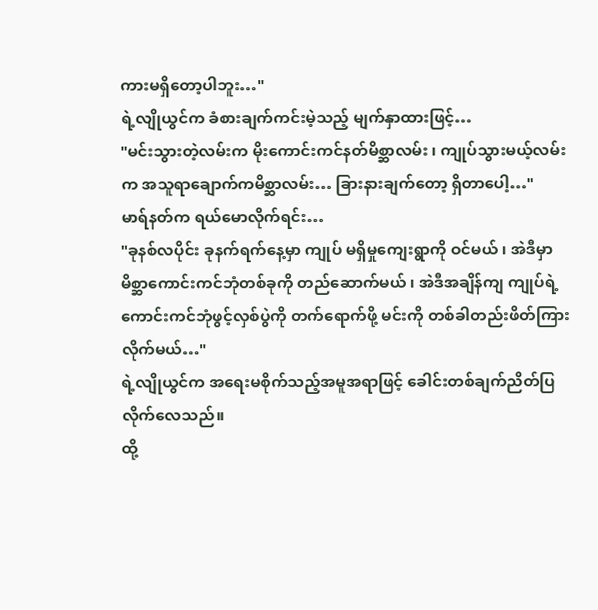ကားမရှိတော့ပါဘူး…"
ရဲ့လျိုယွင်က ခံစားချက်ကင်းမဲ့သည့် မျက်နှာထားဖြင့်…
"မင်းသွားတဲ့လမ်းက မိုးကောင်းကင်နတ်မိစ္ဆာလမ်း ၊ ကျုပ်သွားမယ့်လမ်းက အသူရာချောက်ကမိစ္ဆာလမ်း… ခြားနားချက်တော့ ရှိတာပေါ့…"
မာရ်နတ်က ရယ်မောလိုက်ရင်း…
"ခုနစ်လပိုင်း ခုနက်ရက်နေ့မှာ ကျုပ် မရှိမှုကျေးရွာကို ဝင်မယ် ၊ အဲဒီမှာ မိစ္ဆာကောင်းကင်ဘုံတစ်ခုကို တည်ဆောက်မယ် ၊ အဲဒီအချိန်ကျ ကျုပ်ရဲ့ ကောင်းကင်ဘုံဖွင့်လှစ်ပွဲကို တက်ရောက်ဖို့ မင်းကို တစ်ခါတည်းဖိတ်ကြားလိုက်မယ်…"
ရဲ့လျိုယွင်က အရေးမစိုက်သည့်အမူအရာဖြင့် ခေါင်းတစ်ချက်ညိတ်ပြလိုက်လေသည်။
ထို့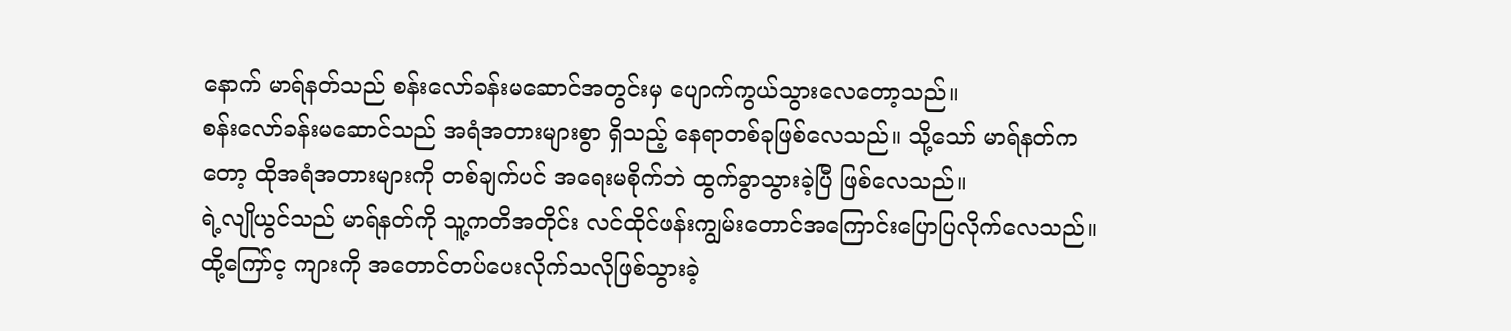နောက် မာရ်နတ်သည် စန်းလော်ခန်းမဆောင်အတွင်းမှ ပျောက်ကွယ်သွားလေတော့သည်။
စန်းလော်ခန်းမဆောင်သည် အရံအတားများစွာ ရှိသည့် နေရာတစ်ခုဖြစ်လေသည်။ သို့သော် မာရ်နတ်ကတော့ ထိုအရံအတားများကို တစ်ချက်ပင် အရေးမစိုက်ဘဲ ထွက်ခွာသွားခဲ့ပြီ ဖြစ်လေသည်။
ရဲ့လျိုယွင်သည် မာရ်နတ်ကို သူ့ကတိအတိုင်း လင်ထိုင်ဖန်းကျွမ်းတောင်အကြောင်းပြောပြလိုက်လေသည်။ ထို့ကြော်င့ ကျားကို အတောင်တပ်ပေးလိုက်သလိုဖြစ်သွားခဲ့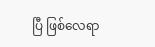ပြီ ဖြစ်လေရာ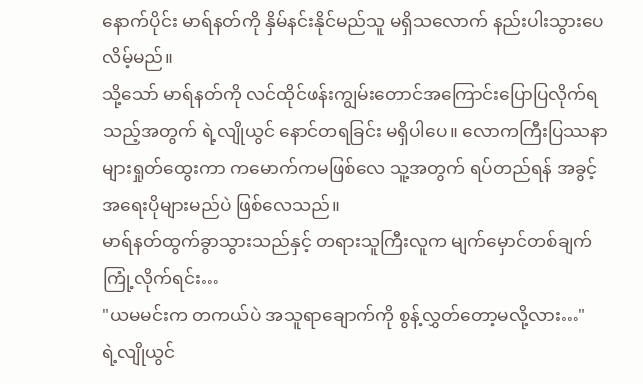နောက်ပိုင်း မာရ်နတ်ကို နှိမ်နင်းနိုင်မည်သူ မရှိသလောက် နည်းပါးသွားပေလိမ့်မည်။
သို့သော် မာရ်နတ်ကို လင်ထိုင်ဖန်းကျွမ်းတောင်အကြောင်းပြောပြလိုက်ရသည့်အတွက် ရဲ့လျိုယွင် နောင်တရခြင်း မရှိပါပေ။ လောကကြီးပြဿနာများရှုတ်ထွေးကာ ကမောက်ကမဖြစ်လေ သူ့အတွက် ရပ်တည်ရန် အခွင့်အရေးပိုများမည်ပဲ ဖြစ်လေသည်။
မာရ်နတ်ထွက်ခွာသွားသည်နှင့် တရားသူကြီးလူက မျက်မှောင်တစ်ချက်ကြုံ့လိုက်ရင်း…
"ယမမင်းက တကယ်ပဲ အသူရာချောက်ကို စွန့်လွှတ်တော့မလို့လား…"
ရဲ့လျိုယွင်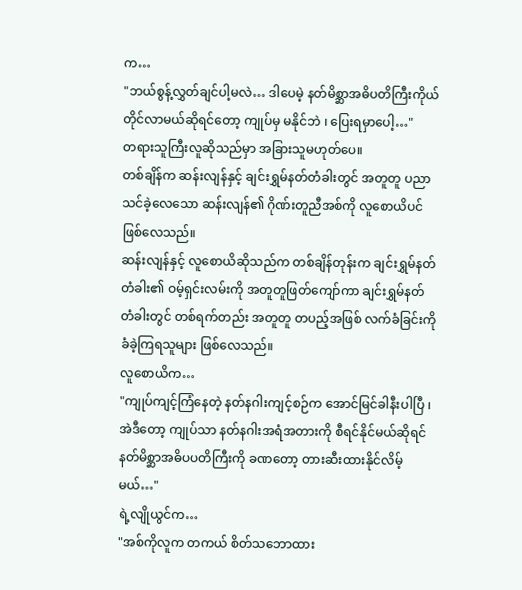က…
"ဘယ်စွန့်လွှတ်ချင်ပါ့မလဲ… ဒါပေမဲ့ နတ်မိစ္ဆာအဓိပတိကြီးကိုယ်တိုင်လာမယ်ဆိုရင်တော့ ကျုပ်မှ မနိုင်ဘဲ ၊ ပြေးရမှာပေါ့…"
တရားသူကြီးလူဆိုသည်မှာ အခြားသူမဟုတ်ပေ။
တစ်ချိန်က ဆန်းလျန်နှင့် ချင်းရွှမ်နတ်တံခါးတွင် အတူတူ ပညာသင်ခဲ့လေသော ဆန်းလျန်၏ ဂိုဏ်းတူညီအစ်ကို လူစောယိပင် ဖြစ်လေသည်။
ဆန်းလျန်နှင့် လူစောယိဆိုသည်က တစ်ချိန်တုန်းက ချင်းရွှမ်နတ်တံခါး၏ ဝမ့်ရှင်းလမ်းကို အတူတူဖြတ်ကျော်ကာ ချင်းရွှမ်နတ်တံခါးတွင် တစ်ရက်တည်း အတူတူ တပည့်အဖြစ် လက်ခံခြင်းကို ခံခဲ့ကြရသူများ ဖြစ်လေသည်။
လူစောယိက…
"ကျုပ်ကျင့်ကြံနေတဲ့ နတ်နဂါးကျင့်စဉ်က အောင်မြင်ခါနီးပါပြီ ၊ အဲဒီတော့ ကျုပ်သာ နတ်နဂါးအရံအတားကို စီရင်နိုင်မယ်ဆိုရင် နတ်မိစ္ဆာအဓိပပတိကြီးကို ခဏတော့ တားဆီးထားနိုင်လိမ့်မယ်…"
ရဲ့လျိုယွင်က…
"အစ်ကိုလူက တကယ် စိတ်သဘောထား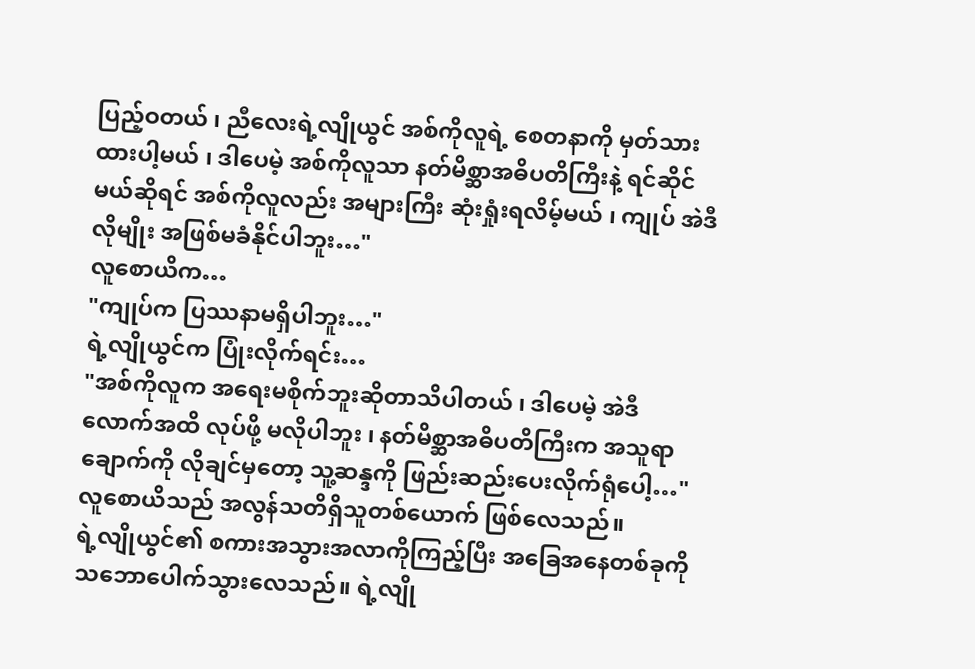ပြည့်ဝတယ် ၊ ညီလေးရဲ့လျိုယွင် အစ်ကိုလူရဲ့ စေတနာကို မှတ်သားထားပါ့မယ် ၊ ဒါပေမဲ့ အစ်ကိုလူသာ နတ်မိစ္ဆာအဓိပတိကြီးနဲ့ ရင်ဆိုင်မယ်ဆိုရင် အစ်ကိုလူလည်း အများကြီး ဆုံးရှုံးရလိမ့်မယ် ၊ ကျုပ် အဲဒီလိုမျိုး အဖြစ်မခံနိုင်ပါဘူး…"
လူစောယိက…
"ကျုပ်က ပြဿနာမရှိပါဘူး…"
ရဲ့လျိုယွင်က ပြုံးလိုက်ရင်း…
"အစ်ကိုလူက အရေးမစိုက်ဘူးဆိုတာသိပါတယ် ၊ ဒါပေမဲ့ အဲဒီလောက်အထိ လုပ်ဖို့ မလိုပါဘူး ၊ နတ်မိစ္ဆာအဓိပတိကြီးက အသူရာချောက်ကို လိုချင်မှတော့ သူ့ဆန္ဒကို ဖြည်းဆည်းပေးလိုက်ရုံပေါ့…"
လူစောယိသည် အလွန်သတိရှိသူတစ်ယောက် ဖြစ်လေသည်။
ရဲ့လျိုယွင်၏ စကားအသွားအလာကိုကြည့်ပြီး အခြေအနေတစ်ခုကို သဘောပေါက်သွားလေသည်။ ရဲ့လျို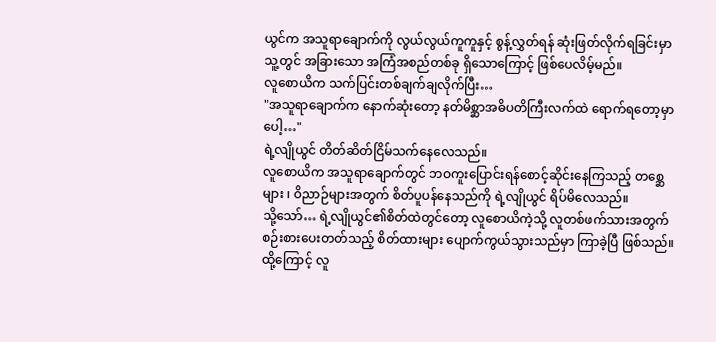ယွင်က အသူရာချောက်ကို လွယ်လွယ်ကူကူနှင့် စွန့်လွှတ်ရန် ဆုံးဖြတ်လိုက်ရခြင်းမှာ သူ့တွင် အခြားသော အကြံအစည်တစ်ခု ရှိသောကြောင့် ဖြစ်ပေလိမ့်မည်။
လူစောယိက သက်ပြင်းတစ်ချက်ချလိုက်ပြီး…
"အသူရာချောက်က နောက်ဆုံးတော့ နတ်မိစ္ဆာအဓိပတိကြီးလက်ထဲ ရောက်ရတော့မှာပေါ့…"
ရဲ့လျိုယွင် တိတ်ဆိတ်ငြိမ်သက်နေလေသည်။
လူစောယိက အသူရာချောက်တွင် ဘဝကူးပြောင်းရန်စောင့်ဆိုင်းနေကြသည့် တစ္ဆေများ ၊ ဝိညာဉ်များအတွက် စိတ်ပူပန်နေသည်ကို ရဲ့လျိုယွင် ရိပ်မိလေသည်။
သို့သော်… ရဲ့လျိုယွင်၏စိတ်ထဲတွင်တော့ လူစောယိကဲ့သို့ လူတစ်ဖက်သားအတွက် စဉ်းစားပေးတတ်သည့် စိတ်ထားများ ပျောက်ကွယ်သွားသည်မှာ ကြာခဲ့ပြီ ဖြစ်သည်။
ထို့ကြောင့် လူ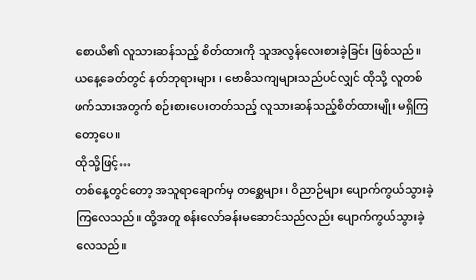စောယိ၏ လူသားဆန်သည့် စိတ်ထားကို သူအလွန်လေးစားခဲ့ခြင်း ဖြစ်သည်။
ယနေ့ခေတ်တွင် နတ်ဘုရားများ ၊ ဗောဓိသကျများသည်ပင်လျှင် ထိုသို့ လူတစ်ဖက်သားအတွက် စဉ်းစားပေးတတ်သည့် လူသားဆန်သည့်စိတ်ထားမျိုး မရှိကြတော့ပေ။
ထိုသို့ဖြင့်…
တစ်နေ့တွင်တော့ အသူရာချောက်မှ တစ္ဆေများ ၊ ဝိညာဉ်များ ပျောက်ကွယ်သွားခဲ့ကြလေသည်။ ထို့အတူ စန်းလော်ခန်းမဆောင်သည်လည်း ပျောက်ကွယ်သွားခဲ့လေသည်။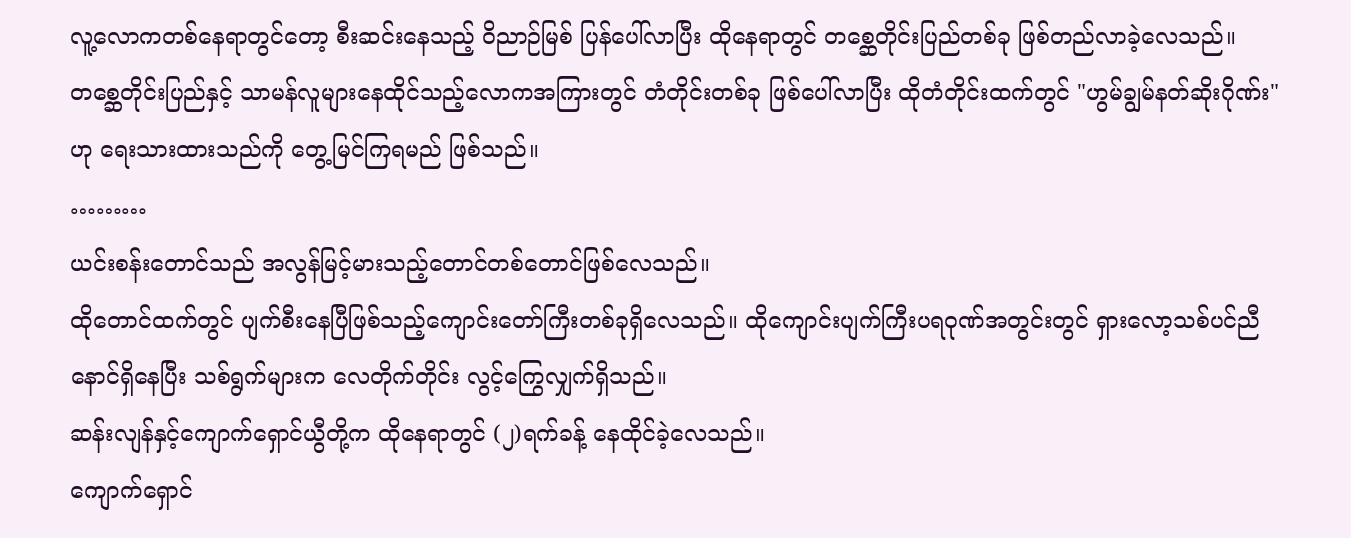လူ့လောကတစ်နေရာတွင်တော့ စီးဆင်းနေသည့် ဝိညာဉ်မြစ် ပြန်ပေါ်လာပြီး ထိုနေရာတွင် တစ္ဆေတိုင်းပြည်တစ်ခု ဖြစ်တည်လာခဲ့လေသည်။
တစ္ဆေတိုင်းပြည်နှင့် သာမန်လူများနေထိုင်သည့်လောကအကြားတွင် တံတိုင်းတစ်ခု ဖြစ်ပေါ်လာပြီး ထိုတံတိုင်းထက်တွင် "ဟွမ်ချွမ်နတ်ဆိုးဂိုဏ်း" ဟု ရေးသားထားသည်ကို တွေ့မြင်ကြရမည် ဖြစ်သည်။
………
ယင်းစန်းတောင်သည် အလွန်မြင့်မားသည့်တောင်တစ်တောင်ဖြစ်လေသည်။
ထိုတောင်ထက်တွင် ပျက်စီးနေပြီဖြစ်သည့်ကျောင်းတော်ကြီးတစ်ခုရှိလေသည်။ ထိုကျောင်းပျက်ကြီးပရဝုဏ်အတွင်းတွင် ရှားလော့သစ်ပင်ညီနောင်ရှိနေပြီး သစ်ရွက်များက လေတိုက်တိုင်း လွင့်ကြွေလျှက်ရှိသည်။
ဆန်းလျန်နှင့်ကျောက်ရှောင်ယွီတို့က ထိုနေရာတွင် (၂)ရက်ခန့် နေထိုင်ခဲ့လေသည်။
ကျောက်ရှောင်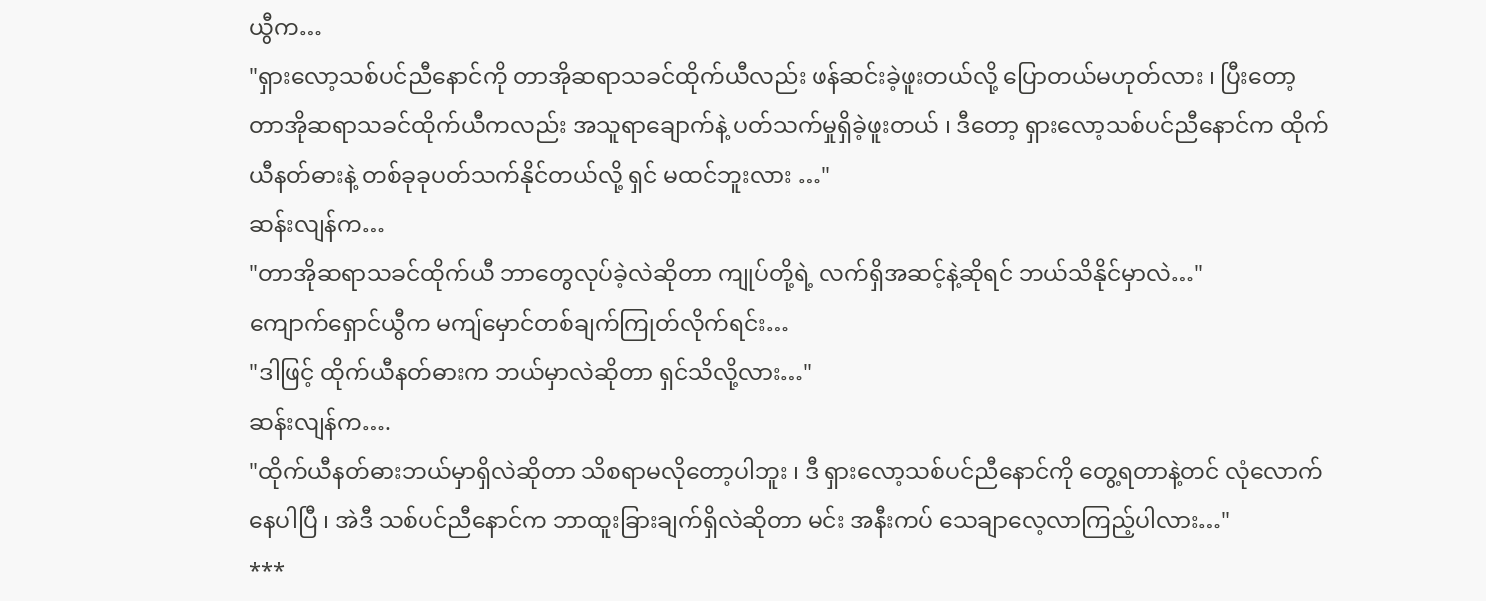ယွီက…
"ရှားလော့သစ်ပင်ညီနောင်ကို တာအိုဆရာသခင်ထိုက်ယီလည်း ဖန်ဆင်းခဲ့ဖူးတယ်လို့ ပြောတယ်မဟုတ်လား ၊ ပြီးတော့ တာအိုဆရာသခင်ထိုက်ယီကလည်း အသူရာချောက်နဲ့ ပတ်သက်မှုရှိခဲ့ဖူးတယ် ၊ ဒီတော့ ရှားလော့သစ်ပင်ညီနောင်က ထိုက်ယီနတ်ဓားနဲ့ တစ်ခုခုပတ်သက်နိုင်တယ်လို့ ရှင် မထင်ဘူးလား …"
ဆန်းလျန်က…
"တာအိုဆရာသခင်ထိုက်ယီ ဘာတွေလုပ်ခဲ့လဲဆိုတာ ကျုပ်တို့ရဲ့ လက်ရှိအဆင့်နဲ့ဆိုရင် ဘယ်သိနိုင်မှာလဲ…"
ကျောက်ရှောင်ယွီက မကျ်မှောင်တစ်ချက်ကြုတ်လိုက်ရင်း…
"ဒါဖြင့် ထိုက်ယီနတ်ဓားက ဘယ်မှာလဲဆိုတာ ရှင်သိလို့လား…"
ဆန်းလျန်က….
"ထိုက်ယီနတ်ဓားဘယ်မှာရှိလဲဆိုတာ သိစရာမလိုတော့ပါဘူး ၊ ဒီ ရှားလော့သစ်ပင်ညီနောင်ကို တွေ့ရတာနဲ့တင် လုံလောက်နေပါပြီ ၊ အဲဒီ သစ်ပင်ညီနောင်က ဘာထူးခြားချက်ရှိလဲဆိုတာ မင်း အနီးကပ် သေချာလေ့လာကြည့်ပါလား…"
***